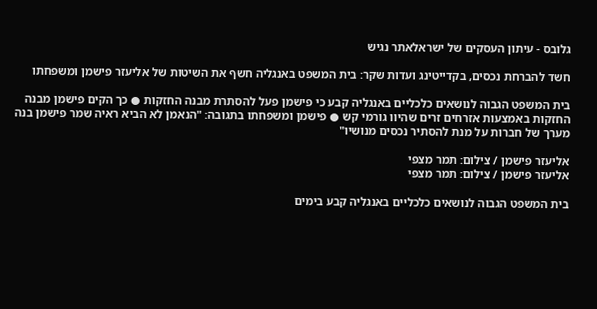גלובס - עיתון העסקים של ישראלאתר נגיש

חשד להברחת נכסים, בקדייטינג ועדות שקר: בית המשפט באנגליה חשף את השיטות של אליעזר פישמן ומשפחתו

בית המשפט הגבוה לנושאים כלכליים באנגליה קבע כי פישמן פעל להסתרת מבנה החזקות ● כך הקים פישמן מבנה החזקות באמצעות אזרחים זרים שהיוו גורמי קש ● פישמן ומשפחתו בתגובה: "הנאמן לא הביא ראיה שמר פישמן בנה מערך של חברות על מנת להסתיר נכסים מנושיו"

אליעזר פישמן / צילום: תמר מצפי
אליעזר פישמן / צילום: תמר מצפי

בית המשפט הגבוה לנושאים כלכליים באנגליה קבע בימים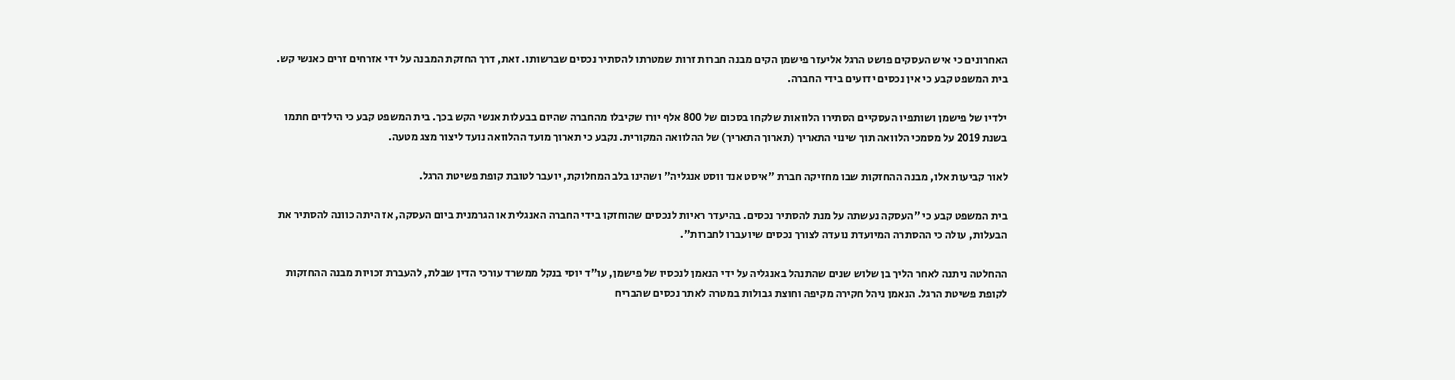האחרונים כי איש העסקים פושט הרגל אליעזר פישמן הקים מבנה חברות זרות שמטרתו להסתיר נכסים שברשותו. זאת, דרך החזקת המבנה על ידי אזרחים זרים כאנשי קש. בית המשפט קבע כי אין נכסים ידועים בידי החברה.

ילדיו של פישמן ושותפיו העסקיים הסתירו הלוואות שלקחו בסכום של 800 אלף יורו שקיבלו מהחברה שהיום בבעלות אנשי הקש בכך. בית המשפט קבע כי הילדים חתמו בשנת 2019 על מסמכי הלוואה תוך שינוי התאריך (תארוך התאריך) של ההלוואה המקורית. נקבע כי תארוך מועד ההלוואה נועד ליצור מצג מטעה.

לאור קביעות אלו, מבנה ההחזקות שבו מחזיקה חברת "איסט אנד ווסט אנגליה" ושהינו בלב המחלוקת, יועבר לטובת קופת פשיטת הרגל.

בית המשפט קבע כי "העסקה נעשתה על מנת להסתיר נכסים. בהיעדר ראיות לנכסים שהוחזקו בידי החברה האנגלית או הגרמנית ביום העסקה, אז היתה כוונה להסתיר את הבעלות, עולה כי ההסתרה המיועדת נועדה לצורך נכסים שיועברו לחברות".

ההחלטה ניתנה לאחר הליך בן שלוש שנים שהתנהל באנגליה על ידי הנאמן לנכסיו של פישמן, עו"ד יוסי בנקל ממשרד עורכי הדין שבלת, להעברת זכויות מבנה ההחזקות לקופת פשיטת הרגל. הנאמן ניהל חקירה מקיפה וחוצת גבולות במטרה לאתר נכסים שהבריח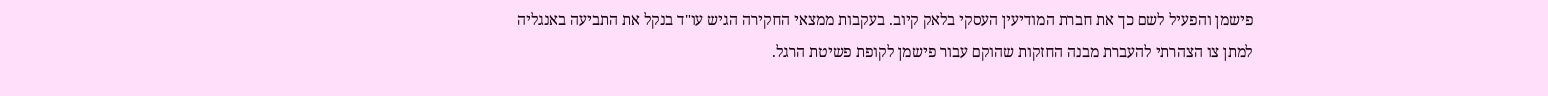פישמן והפעיל לשם כך את חברת המודיעין העסקי בלאק קיוב. בעקבות ממצאי החקירה הגיש עו"ד בנקל את התביעה באנגליה למתן צו הצהרתי להעברת מבנה החזקות שהוקם עבור פישמן לקופת פשיטת הרגל.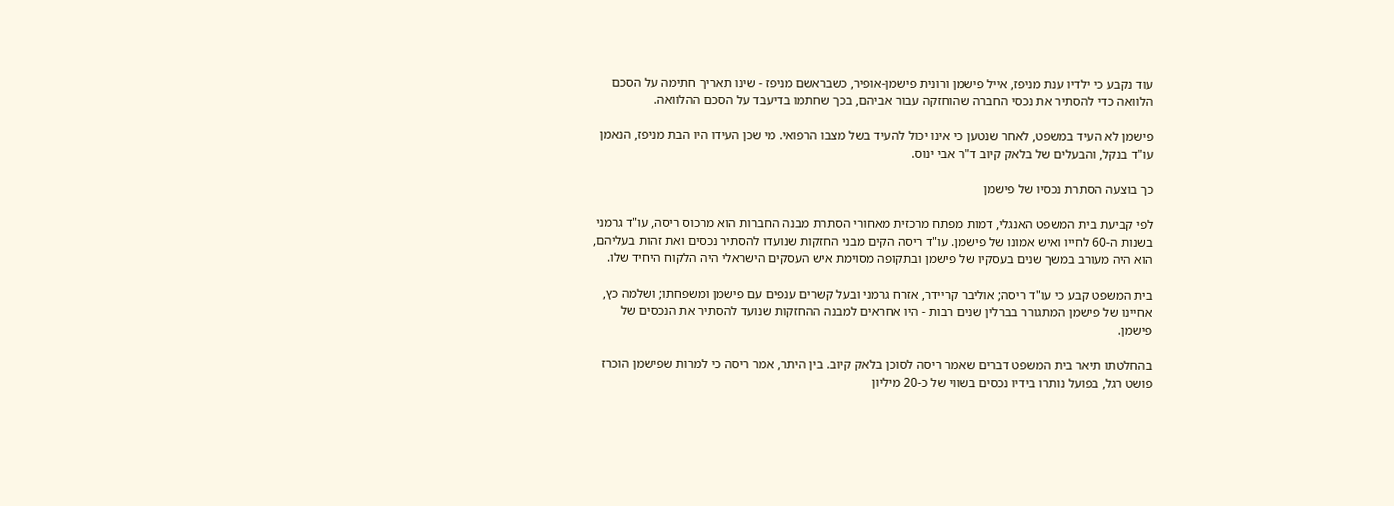עוד נקבע כי ילדיו ענת מניפז, אייל פישמן ורונית פישמן-אופיר, כשבראשם מניפז - שינו תאריך חתימה על הסכם הלוואה כדי להסתיר את נכסי החברה שהוחזקה עבור אביהם, בכך שחתמו בדיעבד על הסכם ההלוואה.

פישמן לא העיד במשפט, לאחר שנטען כי אינו יכול להעיד בשל מצבו הרפואי. מי שכן העידו היו הבת מניפז, הנאמן עו"ד בנקל, והבעלים של בלאק קיוב ד"ר אבי ינוס.

כך בוצעה הסתרת נכסיו של פישמן

לפי קביעת בית המשפט האנגלי, דמות מפתח מרכזית מאחורי הסתרת מבנה החברות הוא מרכוס ריסה, עו"ד גרמני בשנות ה-60 לחייו ואיש אמונו של פישמן. עו"ד ריסה הקים מבני החזקות שנועדו להסתיר נכסים ואת זהות בעליהם, הוא היה מעורב במשך שנים בעסקיו של פישמן ובתקופה מסוימת איש העסקים הישראלי היה הלקוח היחיד שלו.

בית המשפט קבע כי עו"ד ריסה; אוליבר קריידר, אזרח גרמני ובעל קשרים ענפים עם פישמן ומשפחתו; ושלמה כץ, אחיינו של פישמן המתגורר בברלין שנים רבות - היו אחראים למבנה ההחזקות שנועד להסתיר את הנכסים של פישמן.

בהחלטתו תיאר בית המשפט דברים שאמר ריסה לסוכן בלאק קיוב. בין היתר, אמר ריסה כי למרות שפישמן הוכרז פושט רגל, בפועל נותרו בידיו נכסים בשווי של כ-20 מיליון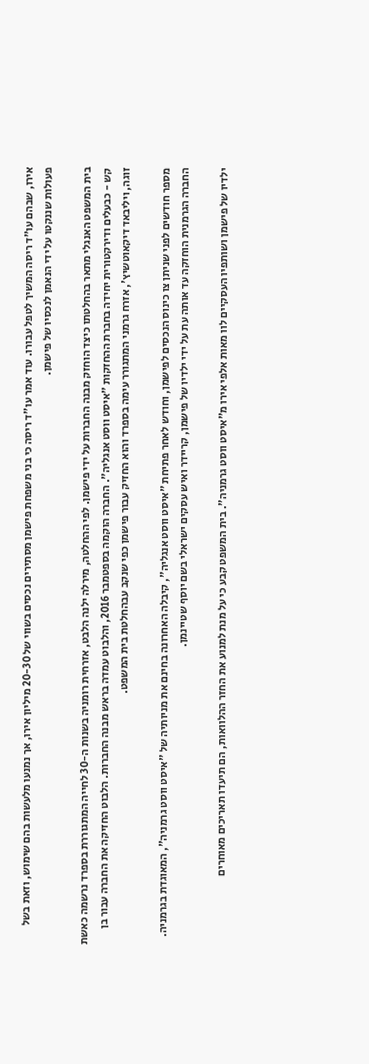אירו, שבהם עו"ד ריסה המשיך לטפל עבורו. עוד אמר עו"ד ריסה כי בני משפחת פישמן מסתירים נכסים בשווי של 20-30 מיליון אירו, אך נמנעו מלעשות בהם שימוש, וזאת בשל פעולות שננקטו על ידי הנאמן לנכסיו של פישמן.

בית המשפט האנגלי מתאר בהחלטתו כיצד הוחזק מבנה החברות על ידי פישמן. לפי ההחלטה, מירלה ילנה הלבט, אזרחית רומניה בשנות ה-30 לחייה המתגוררת בספרד נרשמה כאשת קש - כבעלים ודירקטורית יחידה בחברת ההחזקות "איסט ווסט אנגליה". החברה הוקמה בספטמבר 2016, והלבוט עמדה בראש מבנה החברות. הלבוט החזיקה את החברה עבור בן זוגה, ויליבאד דיקאוטשיץ', אזרח גרמני המתגורר עימה בספרד והוא החזיק עבור פישמן כפי שנקב עבהחלטת בית המשפט.

מספר חודשים לפני שניתן צו כינוס הנכסים לפישמן, וחודש לאחר פתיחת "איסט ווסט אנגליה", קיבלה האחרונה בחינם את מניותיה של "איסט ווסט גרמניה", המאוגדת בגרמניה. החברה הגרמנית הוחזקה עד אותה עת על ידי ילדיו של פישמן, קריידר ואיש עסקים ישראלי בשם יוסף שטיינמן.

ילדיו של פישמן ושותפיו העסקיים לוו מאות אלפי אירו מ"איסט ווסט גרמניה". בית המשפט קבע כי על מנת למנוע את החזר ההלוואות, הם תיעדו תאריכים מאוחרים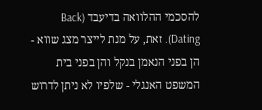להסכמי ההלוואה בדיעבד (Back Dating). זאת, על מנת לייצר מצג שווא - הן בפני הנאמן בנקל והן בפני בית המשפט האנגלי - שלפיו לא ניתן לדרוש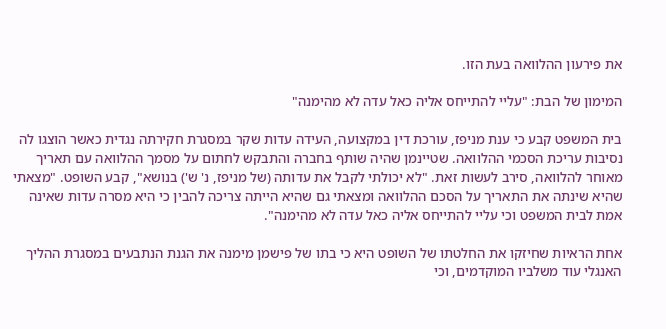את פירעון ההלוואה בעת הזו.

המימון של הבת: "עליי להתייחס אליה כאל עדה לא מהימנה"

בית המשפט קבע כי ענת מניפז, עורכת דין במקצועה, העידה עדות שקר במסגרת חקירתה נגדית כאשר הוצגו לה נסיבות עריכת הסכמי ההלוואה. שטיינמן שהיה שותף בחברה והתבקש לחתום על מסמך ההלוואה עם תאריך מאוחר להלוואה, סירב לעשות זאת. "לא יכולתי לקבל את עדותה (של מניפז, נ' ש') בנושא", קבע השופט. "מצאתי שהיא שינתה את התאריך על הסכם ההלוואה ומצאתי גם שהיא הייתה צריכה להבין כי היא מסרה עדות שאינה אמת לבית המשפט וכי עליי להתייחס אליה כאל עדה לא מהימנה".

אחת הראיות שחיזקו את החלטתו של השופט היא כי בתו של פישמן מימנה את הגנת הנתבעים במסגרת ההליך האנגלי עוד משלביו המוקדמים, וכי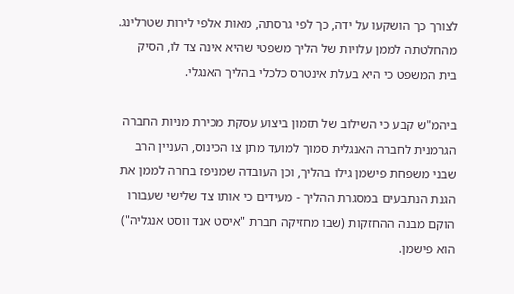לצורך כך הושקעו על ידה, כך לפי גרסתה, מאות אלפי לירות שטרלינג. מהחלטתה לממן עלויות של הליך משפטי שהיא אינה צד לו, הסיק בית המשפט כי היא בעלת אינטרס כלכלי בהליך האנגלי.

ביהמ"ש קבע כי השילוב של תזמון ביצוע עסקת מכירת מניות החברה הגרמנית לחברה האנגלית סמוך למועד מתן צו הכינוס, העניין הרב שבני משפחת פישמן גילו בהליך, וכן העובדה שמניפז בחרה לממן את הגנת הנתבעים במסגרת ההליך - מעידים כי אותו צד שלישי שעבורו הוקם מבנה ההחזקות (שבו מחזיקה חברת "איסט אנד ווסט אנגליה") הוא פישמן.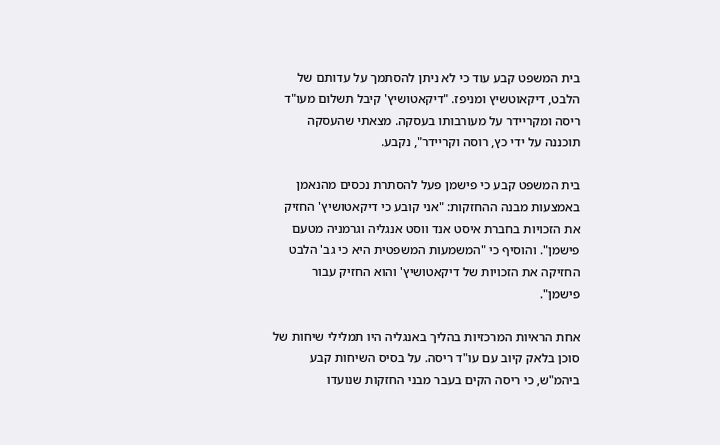בית המשפט קבע עוד כי לא ניתן להסתמך על עדותם של הלבט, דיקאוטשיץ ומניפז. "דיקאטושיץ' קיבל תשלום מעו"ד ריסה ומקריידר על מעורבותו בעסקה. מצאתי שהעסקה תוכננה על ידי כץ, רוסה וקריידר", נקבע.

בית המשפט קבע כי פישמן פעל להסתרת נכסים מהנאמן באמצעות מבנה ההחזקות: "אני קובע כי דיקאטושיץ' החזיק את הזכויות בחברת איסט אנד ווסט אנגליה וגרמניה מטעם פישמן". והוסיף כי "המשמעות המשפטית היא כי גב' הלבט החזיקה את הזכויות של דיקאטושיץ' והוא החזיק עבור פישמן".

אחת הראיות המרכזיות בהליך באנגליה היו תמלילי שיחות של סוכן בלאק קיוב עם עו"ד ריסה. על בסיס השיחות קבע ביהמ"ש, כי ריסה הקים בעבר מבני החזקות שנועדו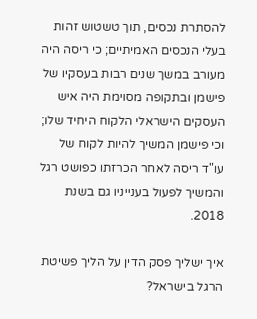להסתרת נכסים, תוך טשטוש זהות בעלי הנכסים האמיתיים; כי ריסה היה מעורב במשך שנים רבות בעסקיו של פישמן ובתקופה מסוימת היה איש העסקים הישראלי הלקוח היחיד שלו; וכי פישמן המשיך להיות לקוח של עו"ד ריסה לאחר הכרזתו כפושט רגל והמשיך לפעול בענייניו גם בשנת 2018.

איך ישליך פסק הדין על הליך פשיטת הרגל בישראל?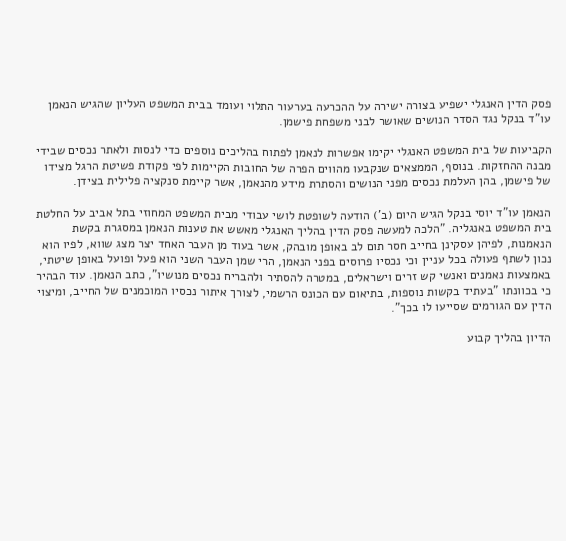פסק הדין האנגלי ישפיע בצורה ישירה על ההכרעה בערעור התלוי ועומד בבית המשפט העליון שהגיש הנאמן עו"ד בנקל נגד הסדר הנושים שאושר לבני משפחת פישמן.

הקביעות של בית המשפט האנגלי יקימו אפשרות לנאמן לפתוח בהליכים נוספים כדי לנסות ולאתר נכסים שבידי מבנה ההחזקות. בנוסף, הממצאים שנקבעו מהווים הפרה של החובות הקיימות לפי פקודת פשיטת הרגל מצידו של פישמן, בהן העלמת נכסים מפני הנושים והסתרת מידע מהנאמן, אשר קיימת סנקציה פלילית בצידן.

הנאמן עו"ד יוסי בנקל הגיש היום (ב') הודעה לשופטת לושי עבודי מבית המשפט המחוזי בתל אביב על החלטת בית המשפט באנגליה. "הלכה למעשה פסק הדין בהליך האנגלי מאשש את טענות הנאמן במסגרת בקשת הנאמנות, לפיהן עסקינן בחייב חסר תום לב באופן מובהק, אשר בעוד מן העבר האחד יצר מצג שווא, לפיו הוא נכון לשתף פעולה בכל עניין וכי נכסיו פרוסים בפני הנאמן, הרי שמן העבר השני הוא פעל ופועל באופן שיטתי, באמצעות נאמנים ואנשי קש זרים וישראלים, במטרה להסתיר ולהבריח נכסים מנושיו", כתב הנאמן. עוד הבהיר כי בכוונתו "בעתיד בקשות נוספות, בתיאום עם הכונס הרשמי, לצורך איתור נכסיו המוכמנים של החייב, ומיצוי הדין עם הגורמים שסייעו לו בכך".

הדיון בהליך קבוע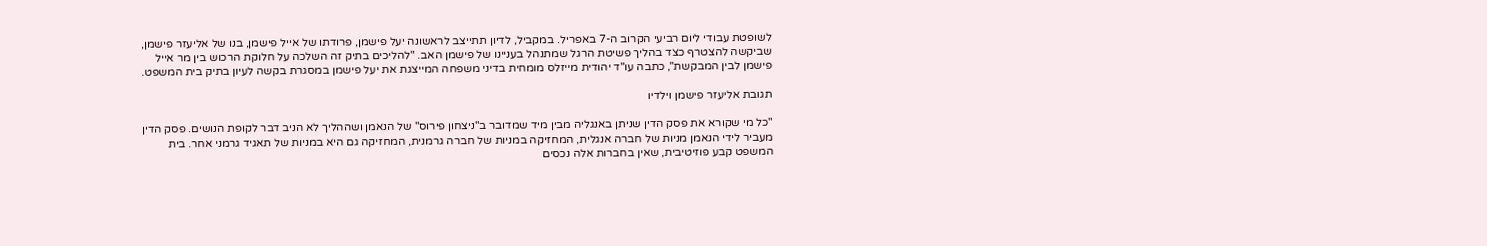לשופטת עבודי ליום רביעי הקרוב ה-7 באפריל. במקביל, לדיון תתייצב לראשונה יעל פישמן, פרודתו של אייל פישמן, בנו של אליעזר פישמן, שביקשה להצטרף כצד בהליך פשיטת הרגל שמתנהל בעניינו של פישמן האב. "להליכים בתיק זה השלכה על חלוקת הרכוש בין מר אייל פישמן לבין המבקשת", כתבה עו"ד יהודית מייזלס מומחית בדיני משפחה המייצגת את יעל פישמן במסגרת בקשה לעיון בתיק בית המשפט.

תגובת אליעזר פישמן וילדיו

"כל מי שקורא את פסק הדין שניתן באנגליה מבין מיד שמדובר ב"ניצחון פירוס" של הנאמן ושההליך לא הניב דבר לקופת הנושים. פסק הדין מעביר לידי הנאמן מניות של חברה אנגלית, המחזיקה במניות של חברה גרמנית, המחזיקה גם היא במניות של תאגיד גרמני אחר. בית המשפט קבע פוזיטיבית, שאין בחברות אלה נכסים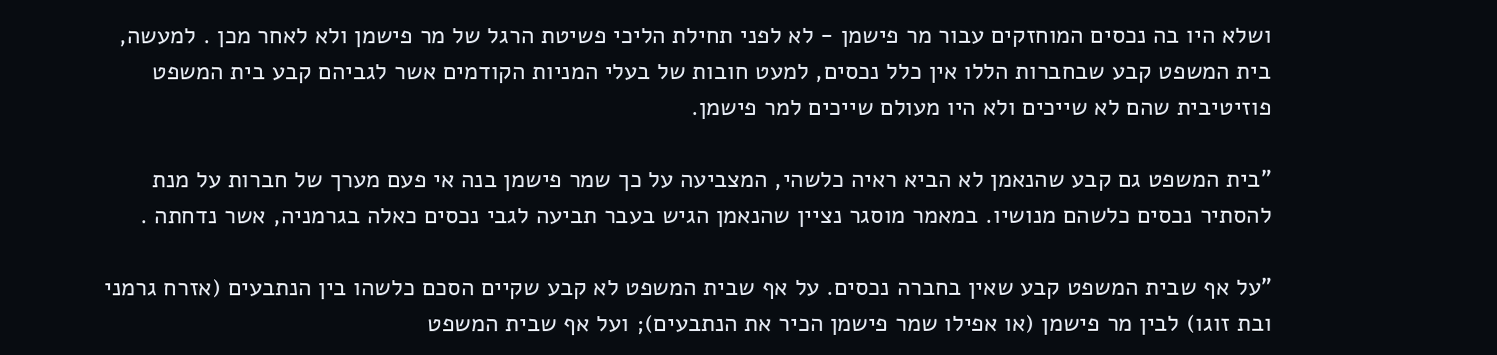ושלא היו בה נכסים המוחזקים עבור מר פישמן - לא לפני תחילת הליכי פשיטת הרגל של מר פישמן ולא לאחר מכן . למעשה, בית המשפט קבע שבחברות הללו אין כלל נכסים, למעט חובות של בעלי המניות הקודמים אשר לגביהם קבע בית המשפט פוזיטיבית שהם לא שייכים ולא היו מעולם שייכים למר פישמן.

"בית המשפט גם קבע שהנאמן לא הביא ראיה כלשהי, המצביעה על כך שמר פישמן בנה אי פעם מערך של חברות על מנת להסתיר נכסים כלשהם מנושיו. במאמר מוסגר נציין שהנאמן הגיש בעבר תביעה לגבי נכסים כאלה בגרמניה, אשר נדחתה .

"על אף שבית המשפט קבע שאין בחברה נכסים. על אף שבית המשפט לא קבע שקיים הסכם כלשהו בין הנתבעים (אזרח גרמני ובת זוגו) לבין מר פישמן (או אפילו שמר פישמן הכיר את הנתבעים); ועל אף שבית המשפט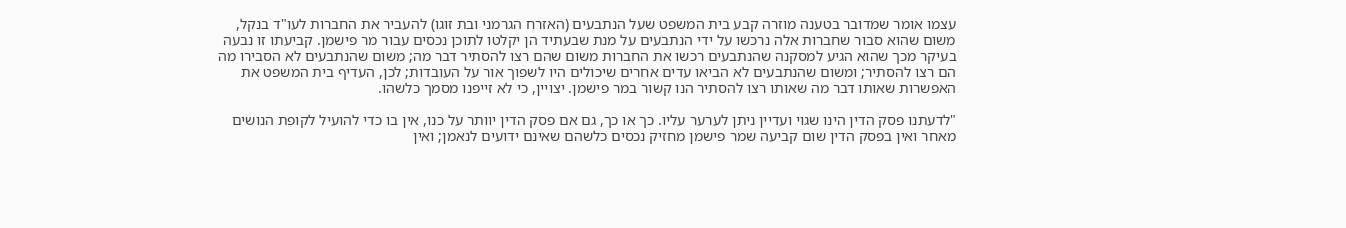עצמו אומר שמדובר בטענה מוזרה קבע בית המשפט שעל הנתבעים (האזרח הגרמני ובת זוגו) להעביר את החברות לעו"ד בנקל, משום שהוא סבור שחברות אלה נרכשו על ידי הנתבעים על מנת שבעתיד הן יקלטו לתוכן נכסים עבור מר פישמן. קביעתו זו נבעה בעיקר מכך שהוא הגיע למסקנה שהנתבעים רכשו את החברות משום שהם רצו להסתיר דבר מה; משום שהנתבעים לא הסבירו מה הם רצו להסתיר; ומשום שהנתבעים לא הביאו עדים אחרים שיכולים היו לשפוך אור על העובדות; לכן, העדיף בית המשפט את האפשרות שאותו דבר מה שאותו רצו להסתיר הנו קשור במר פישמן. יצויין, כי לא זייפנו מסמך כלשהו.

"לדעתנו פסק הדין הינו שגוי ועדיין ניתן לערער עליו. כך או כך, גם אם פסק הדין יוותר על כנו, אין בו כדי להועיל לקופת הנושים מאחר ואין בפסק הדין שום קביעה שמר פישמן מחזיק נכסים כלשהם שאינם ידועים לנאמן; ואין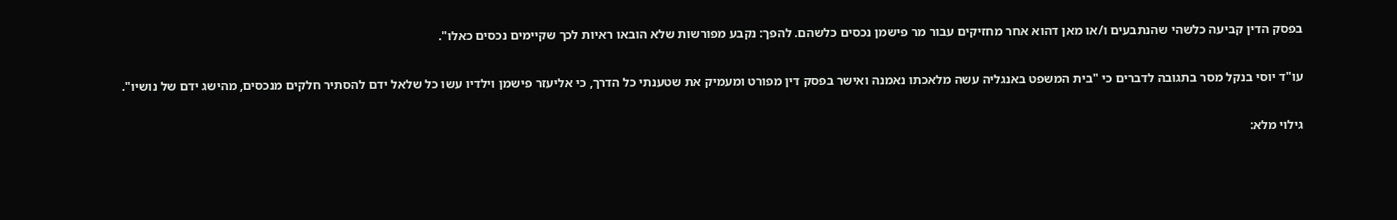בפסק הדין קביעה כלשהי שהנתבעים ו/או מאן דהוא אחר מחזיקים עבור מר פישמן נכסים כלשהם. להפך: נקבע מפורשות שלא הובאו ראיות לכך שקיימים נכסים כאלו".

עו"ד יוסי בנקל מסר בתגובה לדברים כי "בית המשפט באנגליה עשה מלאכתו נאמנה ואישר בפסק דין מפורט ומעמיק את שטענתי כל הדרך, כי אליעזר פישמן וילדיו עשו כל שלאל ידם להסתיר חלקים מנכסים, מהישג ידם של נושיו".

גילוי מלא: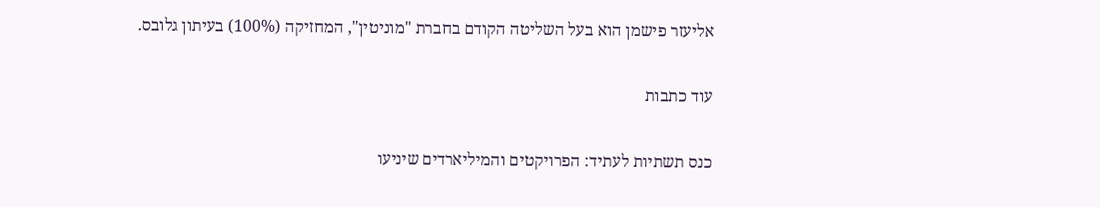אליעזר פישמן הוא בעל השליטה הקודם בחברת "מוניטין", המחזיקה (100%) בעיתון גלובס.

עוד כתבות

כנס תשתיות לעתיד: הפרויקטים והמיליארדים שיניעו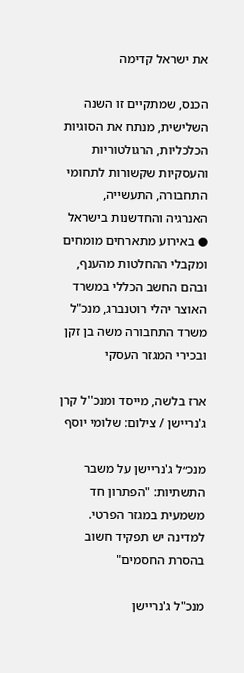את ישראל קדימה

הכנס, שמתקיים זו השנה השלישית, מנתח את הסוגיות הכלכליות, הרגולטוריות והעסקיות שקשורות לתחומי התחבורה, התעשייה, האנרגיה והחדשנות בישראל ● באירוע מתארחים מומחים ומקבלי ההחלטות מהענף, ובהם החשב הכללי במשרד האוצר יהלי רוטנברג, מנכ"ל משרד התחבורה משה בן זקן ובכירי המגזר העסקי

ארז בלשה, מייסד ומנכ''ל קרן ג'נריישן / צילום: שלומי יוסף

מנכ״ל ג'נריישן על משבר התשתיות: "הפתרון חד משמעית במגזר הפרטי. למדינה יש תפקיד חשוב בהסרת החסמים"

מנכ"ל ג'נריישן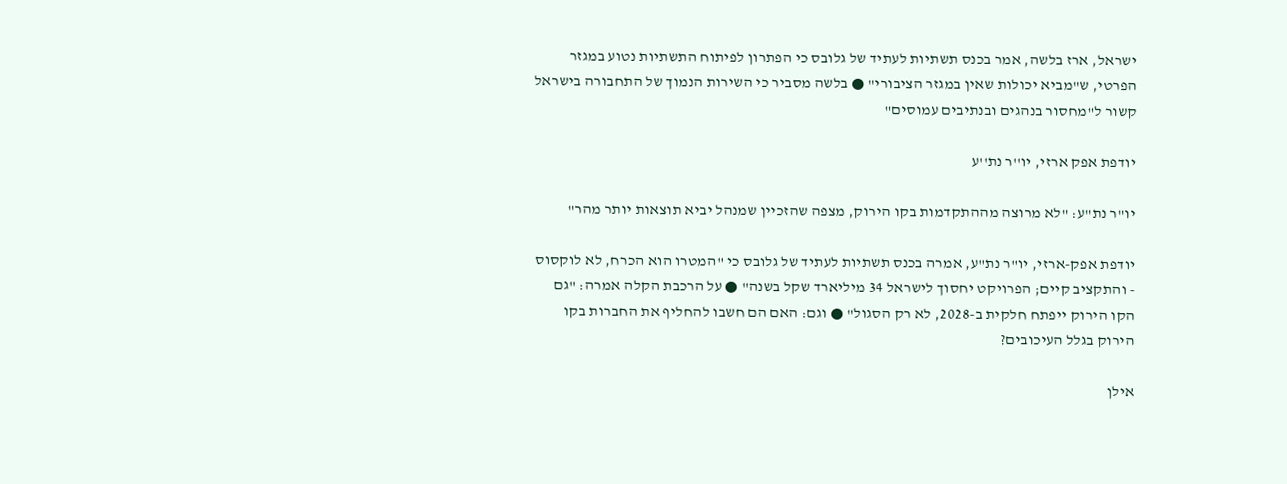ישראל, ארז בלשה, אמר בכנס תשתיות לעתיד של גלובס כי הפתרון לפיתוח התשתיות נטוע במגזר הפרטי, ש"מביא יכולות שאין במגזר הציבורי" ● בלשה מסביר כי השירות הנמוך של התחבורה בישראל קשור ל"מחסור בנהגים ובנתיבים עמוסים"

יודפת אפק ארזי, יו''ר נת''ע

יו"ר נת"ע: "לא מרוצה מההתקדמות בקו הירוק, מצפה שהזכיין שמנהל יביא תוצאות יותר מהר"

יודפת אפק-ארזי, יו"ר נת"ע, אמרה בכנס תשתיות לעתיד של גלובס כי "המטרו הוא הכרח, לא לוקסוס - והתקציב קיים; הפרויקט יחסוך לישראל 34 מיליארד שקל בשנה" ● על הרכבת הקלה אמרה: "גם הקו הירוק ייפתח חלקית ב-2028, לא רק הסגול" ● וגם: האם הם חשבו להחליף את החברות בקו הירוק בגלל העיכובים?

אילן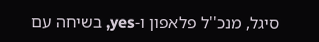סיגל, מנכ''ל פלאפון ו-yes, בשיחה עם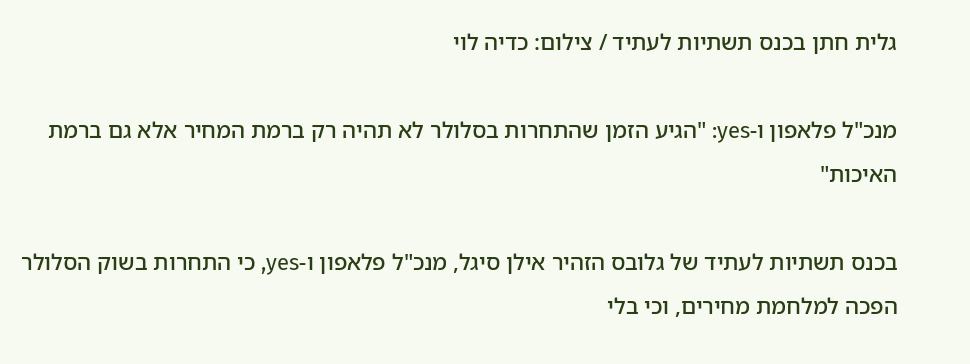גלית חתן בכנס תשתיות לעתיד / צילום: כדיה לוי

מנכ"ל פלאפון ו-yes: "הגיע הזמן שהתחרות בסלולר לא תהיה רק ברמת המחיר אלא גם ברמת האיכות"

בכנס תשתיות לעתיד של גלובס הזהיר אילן סיגל, מנכ"ל פלאפון ו-yes, כי התחרות בשוק הסלולר הפכה למלחמת מחירים, וכי בלי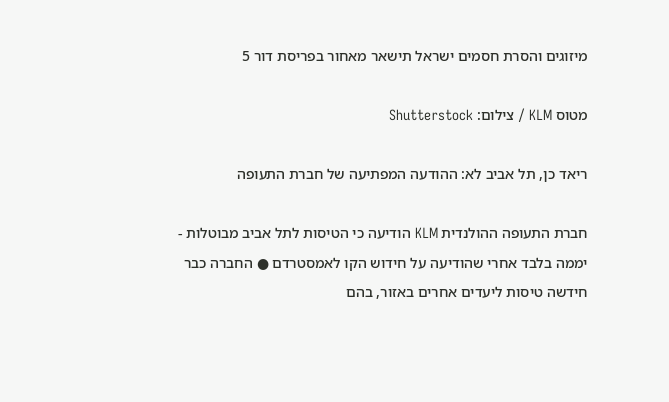מיזוגים והסרת חסמים ישראל תישאר מאחור בפריסת דור 5

מטוס KLM / צילום: Shutterstock

ריאד כן, תל אביב לא: ההודעה המפתיעה של חברת התעופה

חברת התעופה ההולנדית KLM הודיעה כי הטיסות לתל אביב מבוטלות - יממה בלבד אחרי שהודיעה על חידוש הקו לאמסטרדם ● החברה כבר חידשה טיסות ליעדים אחרים באזור, בהם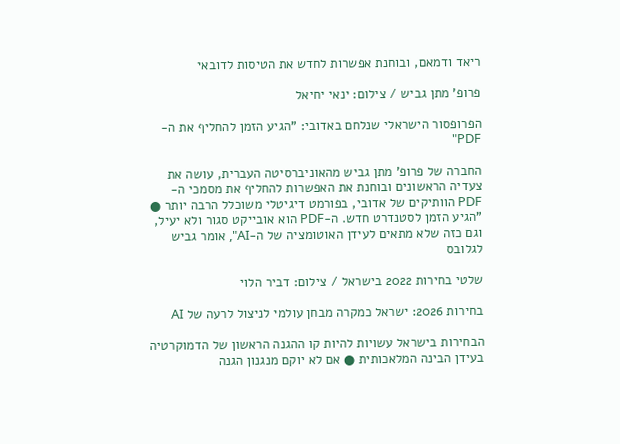ריאד ודמאם, ובוחנת אפשרות לחדש את הטיסות לדובאי

פרופ' מתן גביש / צילום: ינאי יחיאל

הפרופסור הישראלי שנלחם באדובי: "הגיע הזמן להחליף את ה-PDF"

החברה של פרופ' מתן גביש מהאוניברסיטה העברית, עושה את צעדיה הראשונים ובוחנת את האפשרות להחליף את מסמכי ה-PDF הוותיקים של אדובי, בפורמט דיגיטלי משוכלל הרבה יותר ● "הגיע הזמן לסטנדרט חדש. ה-PDF הוא אובייקט סגור ולא יעיל, וגם כזה שלא מתאים לעידן האוטומציה של ה-AI", אומר גביש לגלובס

שלטי בחירות 2022 בישראל / צילום: דביר הלוי

בחירות 2026: ישראל כמקרה מבחן עולמי לניצול לרעה של AI

הבחירות בישראל עשויות להיות קו ההגנה הראשון של הדמוקרטיה בעידן הבינה המלאכותית ● אם לא יוקם מנגנון הגנה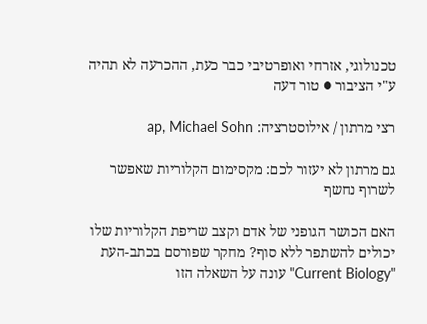טכנולוגי, אזרחי ואופרטיבי כבר כעת, ההכרעה לא תהיה ע"י הציבור ● טור דעה

רצי מרתון / אילוסטרציה: ap, Michael Sohn

גם מרתון לא יעזור לכם: מקסימום הקלוריות שאפשר לשרוף נחשף

האם הכושר הגופני של אדם וקצב שריפת הקלוריות שלו יכולים להשתפר ללא סוף? מחקר שפורסם בכתב-העת "Current Biology" עונה על השאלה הזו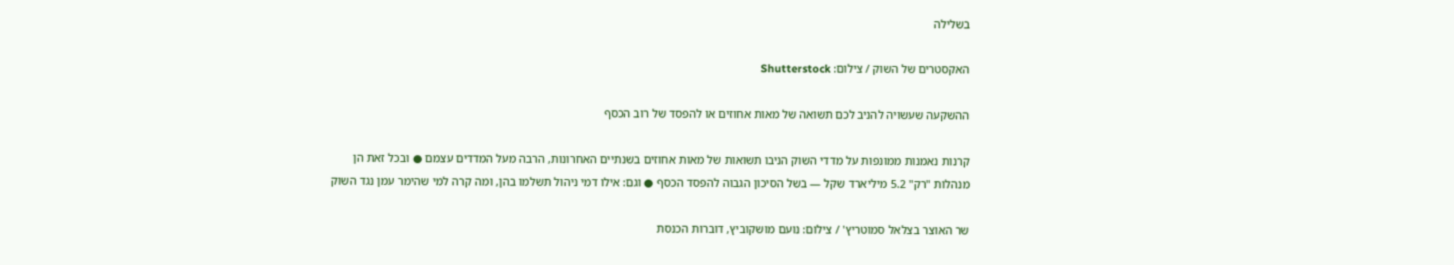בשלילה

האקסטרים של השוק / צילום: Shutterstock

ההשקעה שעשויה להניב לכם תשואה של מאות אחוזים או להפסד של רוב הכסף

קרנות נאמנות ממונפות על מדדי השוק הניבו תשואות של מאות אחוזים בשנתיים האחרונות, הרבה מעל המדדים עצמם ● ובכל זאת הן מנהלות "רק" 5.2 מיליארד שקל — בשל הסיכון הגבוה להפסד הכסף ● וגם: אילו דמי ניהול תשלמו בהן, ומה קרה למי שהימר עמן נגד השוק

שר האוצר בצלאל סמוטריץ' / צילום: נועם מושקוביץ, דוברות הכנסת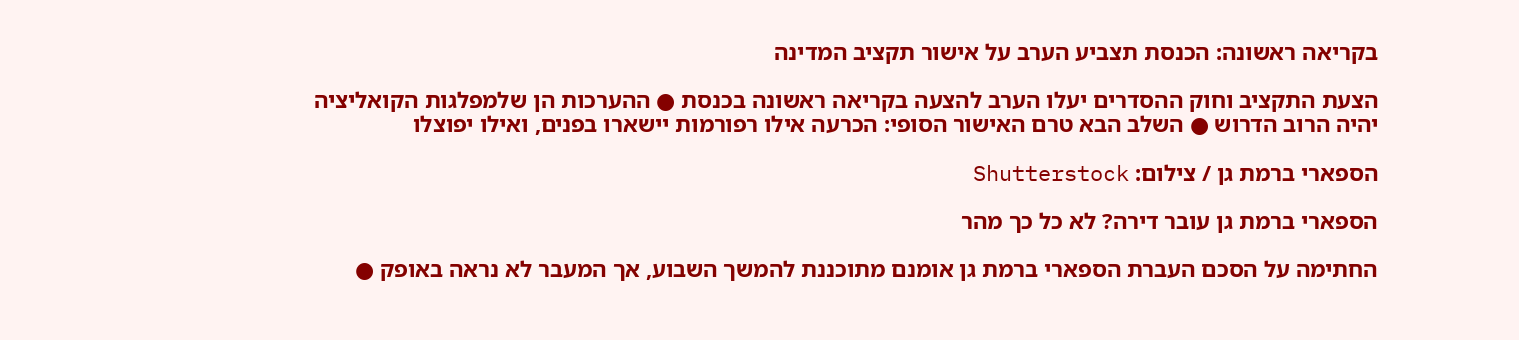בקריאה ראשונה: הכנסת תצביע הערב על אישור תקציב המדינה

הצעת התקציב וחוק ההסדרים יעלו הערב להצעה בקריאה ראשונה בכנסת ● ההערכות הן שלמפלגות הקואליציה יהיה הרוב הדרוש ● השלב הבא טרם האישור הסופי: הכרעה אילו רפורמות יישארו בפנים, ואילו יפוצלו

הספארי ברמת גן / צילום: Shutterstock

הספארי ברמת גן עובר דירה? לא כל כך מהר

החתימה על הסכם העברת הספארי ברמת גן אומנם מתוכננת להמשך השבוע, אך המעבר לא נראה באופק ●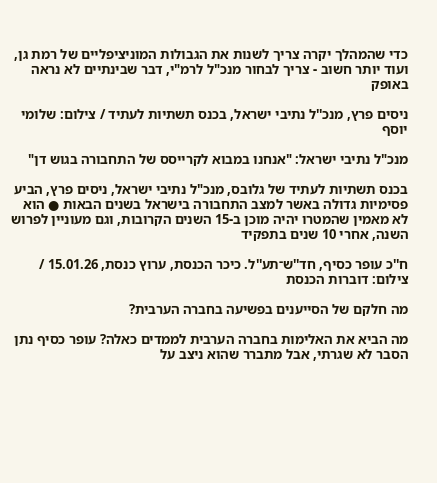כדי שהמהלך יקרה צריך לשנות את הגבולות המוניציפליים של רמת גן, ועוד יותר חשוב - צריך לבחור מנכ"ל לרמ"י, דבר שבינתיים לא נראה באופק

ניסים פרץ, מנכ''ל נתיבי ישראל, בכנס תשתיות לעתיד / צילום: שלומי יוסף

מנכ"ל נתיבי ישראל: "אנחנו במבוא לקרייסס של התחבורה בגוש דן"

בכנס תשתיות לעתיד של גלובס, מנכ"ל נתיבי ישראל, ניסים פרץ, הביע פסימיות גדולה באשר למצב התחבורה בישראל בשנים הבאות ● הוא לא מאמין שהמטרו יהיה מוכן ב-15 השנים הקרובות, וגם מעוניין לפרוש השנה, אחרי 10 שנים בתפקיד

ח''כ עופר כסיף, חד''ש־תע''ל. כיכר הכנסת, ערוץ כנסת, 15.01.26 / צילום: דוברות הכנסת

מה חלקם של הסייענים בפשיעה בחברה הערבית?

מה הביא את האלימות בחברה הערבית לממדים כאלה? עופר כסיף נתן הסבר לא שגרתי, אבל מתברר שהוא ניצב על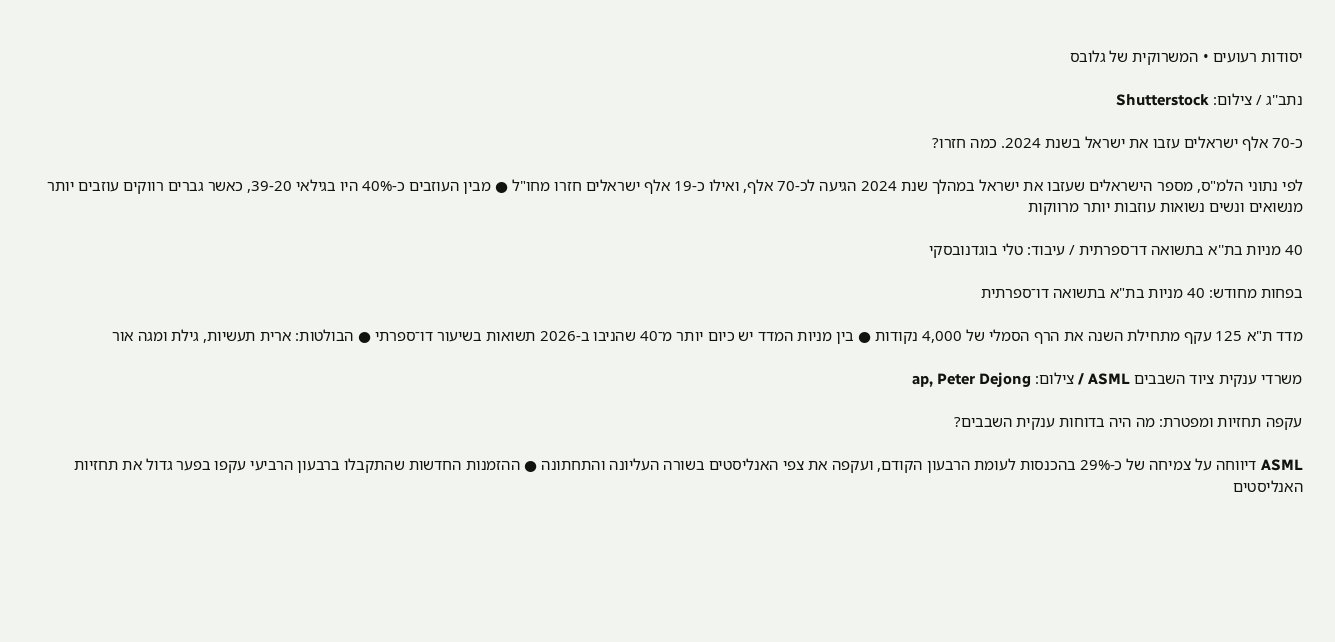יסודות רעועים • המשרוקית של גלובס

נתב''ג / צילום: Shutterstock

כ-70 אלף ישראלים עזבו את ישראל בשנת 2024. כמה חזרו?

לפי נתוני הלמ"ס, מספר הישראלים שעזבו את ישראל במהלך שנת 2024 הגיעה לכ-70 אלף, ואילו כ-19 אלף ישראלים חזרו מחו"ל ● מבין העוזבים כ-40% היו בגילאי 39-20, כאשר גברים רווקים עוזבים יותר מנשואים ונשים נשואות עוזבות יותר מרווקות

40 מניות בת''א בתשואה דו־ספרתית / עיבוד: טלי בוגדנובסקי

בפחות מחודש: 40 מניות בת"א בתשואה דו־ספרתית

מדד ת"א 125 עקף מתחילת השנה את הרף הסמלי של 4,000 נקודות ● בין מניות המדד יש כיום יותר מ־40 שהניבו ב-2026 תשואות בשיעור דו־ספרתי ● הבולטות: ארית תעשיות, גילת ומגה אור

משרדי ענקית ציוד השבבים ASML / צילום: ap, Peter Dejong

עקפה תחזיות ומפטרת: מה היה בדוחות ענקית השבבים?

ASML דיווחה על צמיחה של כ-29% בהכנסות לעומת הרבעון הקודם, ועקפה את צפי האנליסטים בשורה העליונה והתחתונה ● ההזמנות החדשות שהתקבלו ברבעון הרביעי עקפו בפער גדול את תחזיות האנליסטים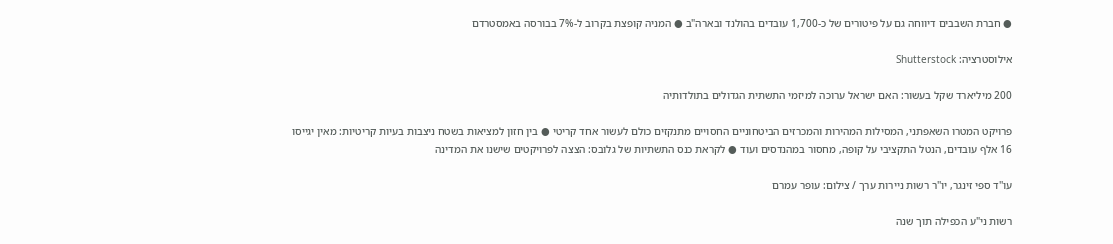● חברת השבבים דיווחה גם על פיטורים של כ-1,700 עובדים בהולנד ובארה"ב ● המניה קופצת בקרוב ל-7% בבורסה באמסטרדם

אילוסטרציה: Shutterstock

200 מיליארד שקל בעשור: האם ישראל ערוכה למיזמי התשתית הגדולים בתולדותיה

פרויקט המטרו השאפתני, המסילות המהירות והמכרזים הביטחוניים החסויים מתנקזים כולם לעשור אחד קריטי ● בין חזון למציאות בשטח ניצבות בעיות קריטיות: מאין יגייסו 16 אלף עובדים, הנטל התקציבי על קופה, מחסור במהנדסים ועוד ● לקראת כנס התשתיות של גלובס: הצצה לפרויקטים שישנו את המדינה

עו''ד ספי זינגר, יו''ר רשות ניירות ערך / צילום: עופר עמרם

רשות ני"ע הכפילה תוך שנה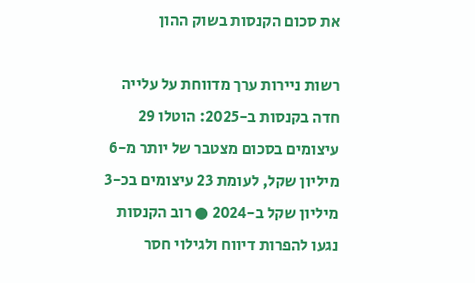את סכום הקנסות בשוק ההון

רשות ניירות ערך מדווחת על עלייה חדה בקנסות ב-2025: הוטלו 29 עיצומים בסכום מצטבר של יותר מ-6 מיליון שקל, לעומת 23 עיצומים בכ-3 מיליון שקל ב-2024 ● רוב הקנסות נגעו להפרות דיווח ולגילוי חסר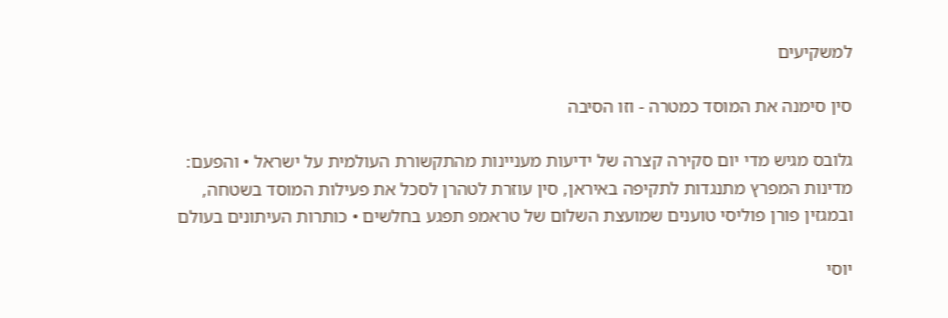למשקיעים

סין סימנה את המוסד כמטרה - וזו הסיבה

גלובס מגיש מדי יום סקירה קצרה של ידיעות מעניינות מהתקשורת העולמית על ישראל • והפעם: מדינות המפרץ מתנגדות לתקיפה באיראן, סין עוזרת לטהרן לסכל את פעילות המוסד בשטחה, ובמגזין פורן פוליסי טוענים שמועצת השלום של טראמפ תפגע בחלשים • כותרות העיתונים בעולם

יוסי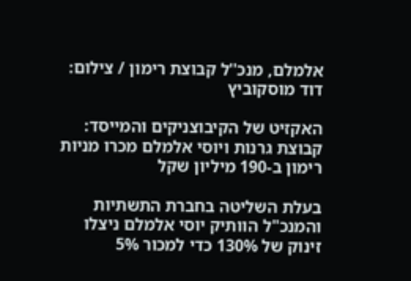אלמלם, מנכ''ל קבוצת רימון / צילום: דוד מוסקוביץ

האקזיט של הקיבוצניקים והמייסד: קבוצת גרנות ויוסי אלמלם מכרו מניות רימון ב-190 מיליון שקל

בעלת השליטה בחברת התשתיות והמנכ"ל הוותיק יוסי אלמלם ניצלו זינוק של 130% כדי למכור 5%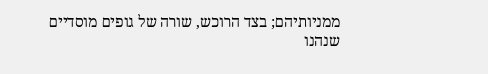ממניותיהם; בצד הרוכש, שורה של גופים מוסדיים שנהנו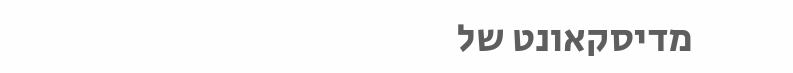מדיסקאונט של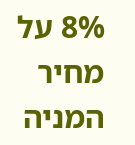8% על מחיר המניה